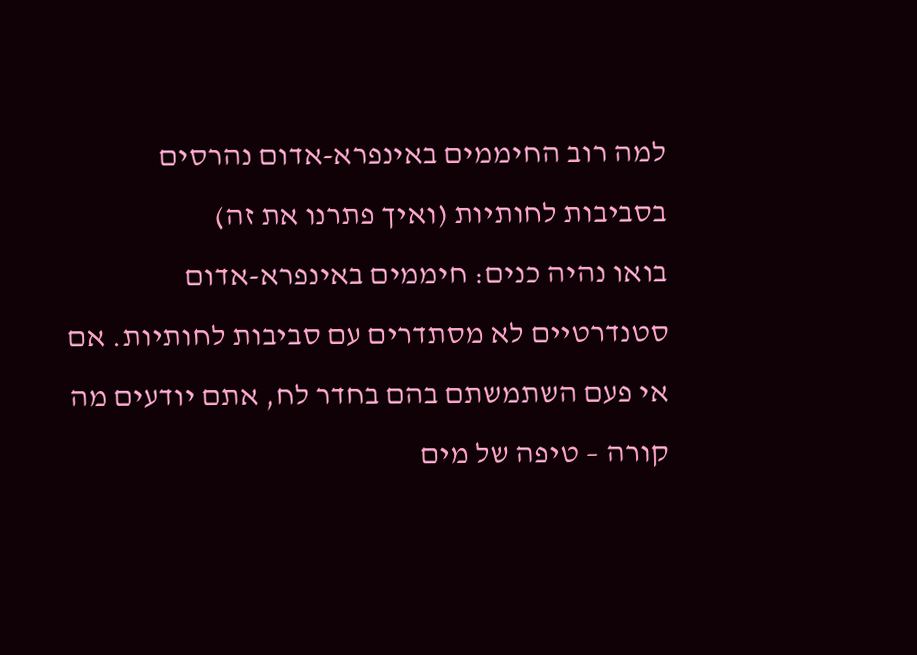למה רוב החיממים באינפרא-אדום נהרסים בסביבות לחותיות (ואיך פתרנו את זה)
בואו נהיה כנים: חיממים באינפרא-אדום סטנדרטיים לא מסתדרים עם סביבות לחותיות. אם אי פעם השתמשתם בהם בחדר לח, אתם יודעים מה קורה – טיפה של מים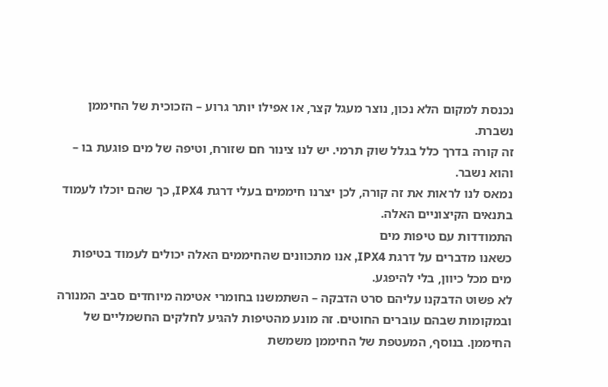נכנסת למקום הלא נכון, נוצר מעגל קצר, או אפילו יותר גרוע – הזכוכית של החיממן נשברת.
זה קורה בדרך כלל בגלל שוק תרמי. יש לנו צינור חם שזורח, וטיפה של מים פוגעת בו – והוא נשבר.
נמאס לנו לראות את זה קורה, לכן יצרנו חיממים בעלי דרגת IPX4, כך שהם יוכלו לעמוד בתנאים הקיצוניים האלה.
התמודדות עם טיפות מים
כשאנו מדברים על דרגת IPX4, אנו מתכוונים שהחיממים האלה יכולים לעמוד בטיפות מים מכל כיוון, בלי להיפגע.
לא פשוט הדבקנו עליהם סרט הדבקה – השתמשנו בחומרי אטימה מיוחדים סביב המנורה ובמקומות שבהם עוברים החוטים. זה מונע מהטיפות להגיע לחלקים החשמליים של החיממן. בנוסף, המעטפת של החיממן משמשת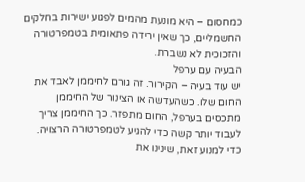כמחסום – היא מונעת מהמים לפגוע ישירות בחלקים החשמליים, כך שאין ירידה פתאומית בטמפרטורה והזכוכית לא נשברת.
הבעיה עם ערפל
יש עוד בעיה – הקירור. זה גורם לחיממן לאבד את החום שלו. כשהעדשה או הצינור של החיממן מתכסים בערפל, החום מתפזר. כך החיממן צריך לעבוד יותר קשה כדי להגיע לטמפרטורה הרצויה.
כדי למנוע זאת, שינינו את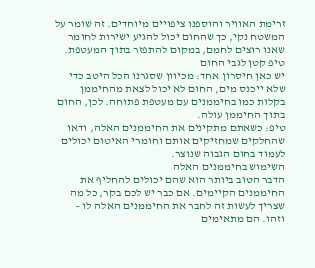זרימת האוויר והוספנו ציפויים מיוחדים. זה שומר על המשטח נקי, כך שהחום יכול להגיע ישירות לחומר שאנו רוצים לחמם, במקום להתפזר בתוך המעטפת.
טיפ קטן לגבי החום
יש כאן חיסרון אחד: מכיוון שסגרנו הכל היטב כדי שלא ייכנס מים, החום לא יכול לצאת מהחיממן בקלות כמו בחיממנים עם מעטפת פתוחה. לכן, החום בתוך החיממן עולה.
טיפ: כשאתם מתקינים את החיממנים האלה, ודאו שהחלקים שמחזיקים אותם וחומרי האיטום יכולים לעמוד בחום הגבוה שנוצר.
השימוש בחיממנים האלה
הדבר הטוב ביותר הוא שהם יכולים להחליף את החיממנים הקיימים. אם כבר יש לכם בקר, כל מה שצריך לעשות זה לחבר את החיממנים האלה לו – וזהו. הם מתאימים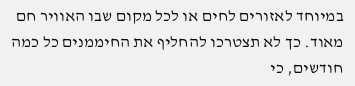במיוחד לאזורים לחים או לכל מקום שבו האוויר חם מאוד. כך לא תצטרכו להחליף את החיממנים כל כמה חודשים, כי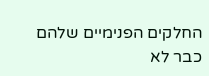החלקים הפנימיים שלהם כבר לא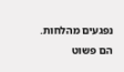נפגעים מהלחות. הם פשוט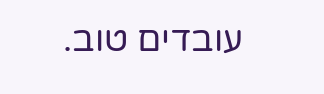עובדים טוב.